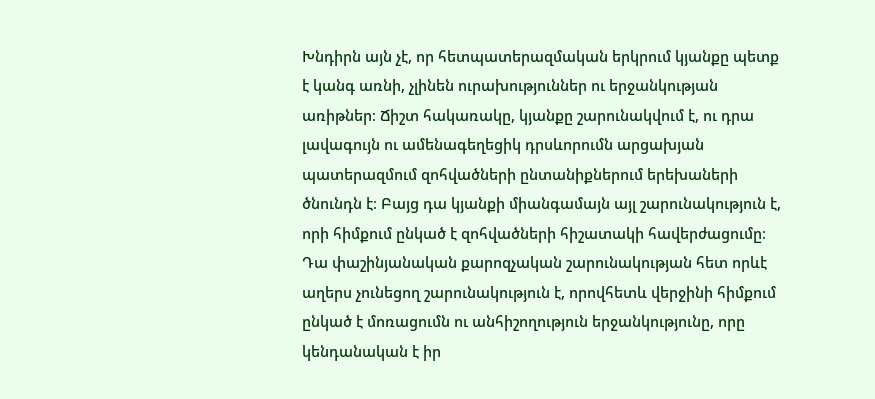Խնդիրն այն չէ, որ հետպատերազմական երկրում կյանքը պետք է կանգ առնի, չլինեն ուրախություններ ու երջանկության առիթներ։ Ճիշտ հակառակը, կյանքը շարունակվում է, ու դրա լավագույն ու ամենագեղեցիկ դրսևորումն արցախյան պատերազմում զոհվածների ընտանիքներում երեխաների ծնունդն է։ Բայց դա կյանքի միանգամայն այլ շարունակություն է, որի հիմքում ընկած է զոհվածների հիշատակի հավերժացումը։ Դա փաշինյանական քարոզչական շարունակության հետ որևէ աղերս չունեցող շարունակություն է, որովհետև վերջինի հիմքում ընկած է մոռացումն ու անհիշողություն երջանկությունը, որը կենդանական է իր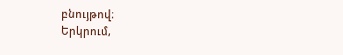բնույթով։
Երկրում,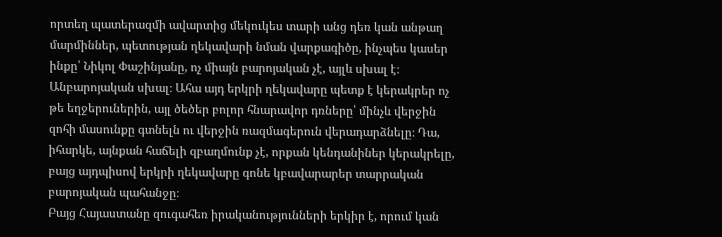որտեղ պատերազմի ավարտից մեկուկես տարի անց դեռ կան անթաղ մարմիններ, պետության ղեկավարի նման վարքագիծը, ինչպես կասեր ինքը՝ Նիկոլ Փաշինյանը, ոչ միայն բարոյական չէ, այլև սխալ է։ Անբարոյական սխալ։ Ահա այդ երկրի ղեկավարը պետք է կերակրեր ոչ թե եղջերուներին, այլ ծեծեր բոլոր հնարավոր դռները՝ մինչև վերջին զոհի մասունքը գտնելն ու վերջին ռազմագերուն վերադարձնելը։ Դա, իհարկե, այնքան հաճելի զբաղմունք չէ, որքան կենդանիներ կերակրելը, բայց այդպիսով երկրի ղեկավարը գոնե կբավարարեր տարրական բարոյական պահանջը։
Բայց Հայաստանը զուգահեռ իրականությունների երկիր է, որում կան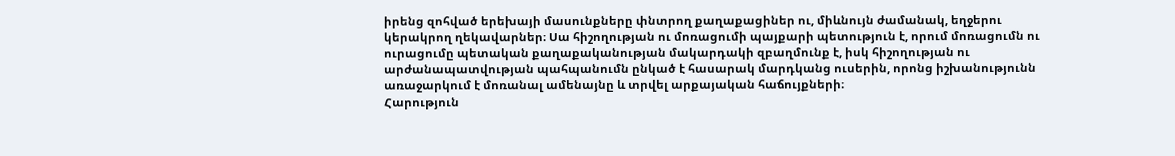իրենց զոհված երեխայի մասունքները փնտրող քաղաքացիներ ու, միևնույն ժամանակ, եղջերու կերակրող ղեկավարներ։ Սա հիշողության ու մոռացումի պայքարի պետություն է, որում մոռացումն ու ուրացումը պետական քաղաքականության մակարդակի զբաղմունք է, իսկ հիշողության ու արժանապատվության պահպանումն ընկած է հասարակ մարդկանց ուսերին, որոնց իշխանությունն առաջարկում է մոռանալ ամենայնը և տրվել արքայական հաճույքների։
Հարություն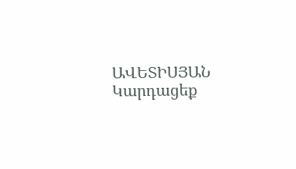ԱՎԵՏԻՍՅԱՆ
Կարդացեք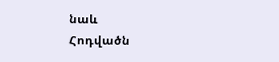նաև
Հոդվածն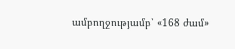ամբողջությամբ՝ «168 ժամ»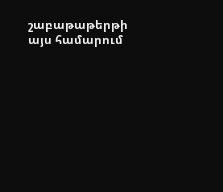շաբաթաթերթի այս համարում